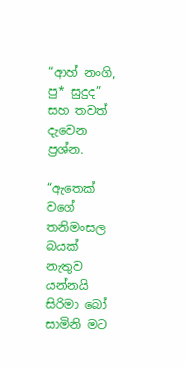“ආහ් නංගි, පු* සුදුද” සහ තවත් දැවෙන ප්‍රශ්න.

“ඇතෙක් වගේ තනිමංසල බයක් නැතුව යන්නයි
සිරිමා බෝ සාමිනි මට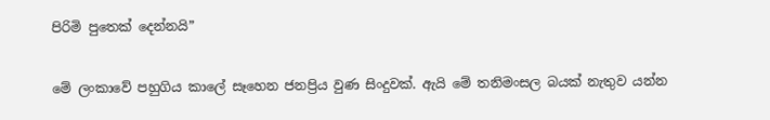පිරිමි පුතෙක් දෙන්නයි”

මේ ලංකාවේ පහුගිය කාලේ සෑහෙන ජනප්‍රිය වුණ සිංදුවක්. ඇයි මේ තනිමංසල බයක් නැතුව යන්න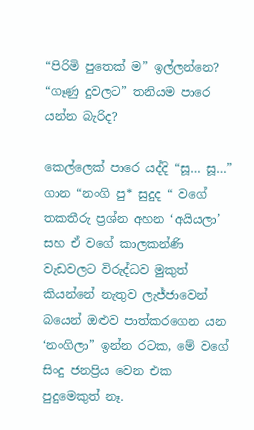“පිරිමි පුතෙක් ම” ඉල්ලන්නෙ? “ගෑණු දුවලට” තනියම පාරෙ යන්න බැරිද?

කෙල්ලෙක් පාරෙ යද්දි “සූ… සූ…” ගාන “නංගි පු* සුදුද “ වගේ තකතීරු ප්‍රශ්න අහන ‘අයියලා’ සහ ඒ වගේ කාලකන්ණි වැඩවලට විරුද්ධව මුකුත් කියන්නේ නැතුව ලැජ්ජාවෙන් බයෙන් ඔළුව පාත්කරගෙන යන ‘නංගිලා” ඉන්න රටක, මේ වගේ සිංදු ජනප්‍රිය වෙන එක පුදුමෙකුත් නෑ.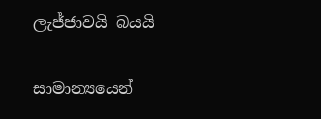ලැජ්ජාවයි බයයි

සාමාන්‍යයෙන්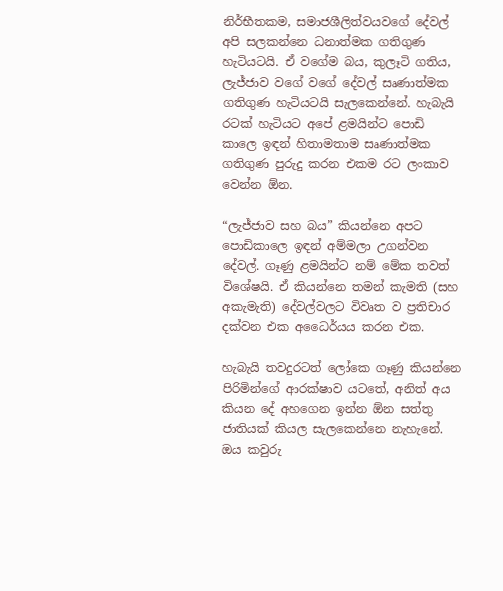නිර්භීතකම, සමාජශීලිත්වයවගේ දේවල් අපි සලකන්නෙ ධනාත්මක ගතිගුණ හැටියටයි. ඒ වගේම බය, කුලෑටි ගතිය, ලැජ්ජාව වගේ වගේ දේවල් සෘණාත්මක ගතිගුණ හැටියටයි සැලකෙන්නේ. හැබැයි රටක් හැටියට අපේ ළමයින්ට පොඩි කාලෙ ඉඳන් හිතාමතාම සෘණාත්මක ගතිගුණ පුරුදු කරන එකම රට ලංකාව වෙන්න ඕන.

“ලැජ්ජාව සහ බය” කියන්නෙ අපට පොඩිකාලෙ ඉඳන් අම්මලා උගන්වන දේවල්. ගෑණු ළමයින්ට නම් මේක තවත් විශේෂයි. ඒ කියන්නෙ තමන් කැමති (සහ අකැමැති) දේවල්වලට විවෘත ව ප්‍රතිචාර දක්වන එක අධෛර්යය කරන එක.

හැබැයි තවදුරටත් ලෝකෙ ගෑණු කියන්නෙ පිරිමින්ගේ ආරක්ෂාව යටතේ, අනිත් අය කියන දේ අහගෙන ඉන්න ඕන සත්තු ජාතියක් කියල සැලකෙන්නෙ නැහැනේ. ඔය කවුරු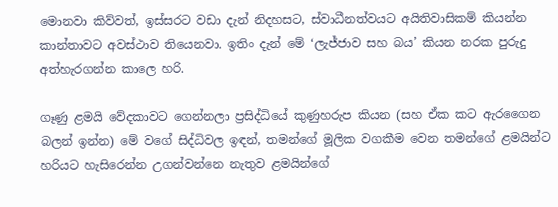මොනවා කිව්වත්, ඉස්සරට වඩා දැන් නිදහසට, ස්වාධීනත්වයට අයිතිවාසිකම් කියන්න කාන්තාවට අවස්ථාව තියෙනවා. ඉතිං දැන් මේ ‘ලැජ්ජාව සහ බය’ කියන නරක පුරුදු අත්හැරගන්න කාලෙ හරි.

ගෑණු ළමයි වේදකාවට ගෙන්නලා ප්‍රසිද්ධියේ කුණුහරුප කියන (සහ ඒක කට ඇරගෛන බලන් ඉන්න) මේ වගේ සිද්ධිවල ඉඳන්, තමන්ගේ මූලික වගකීම වෙන තමන්ගේ ළමයින්ට හරියට හැසිරෙන්න උගන්වන්නෙ නැතුව ළමයින්ගේ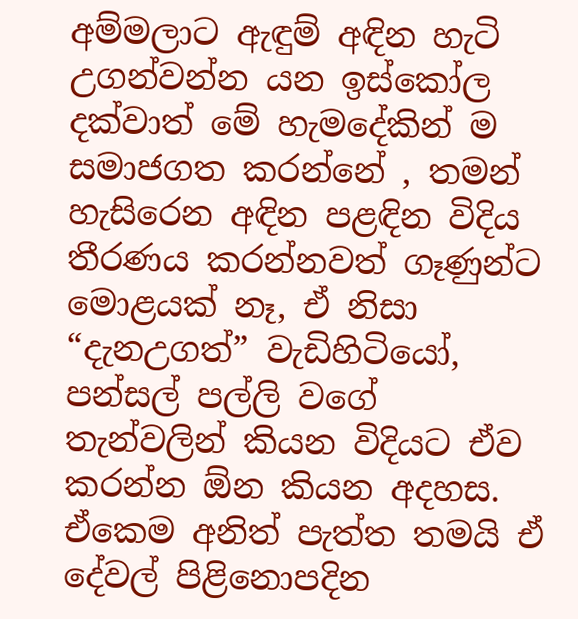අම්මලාට ඇඳුම් අඳින හැටි උගන්වන්න යන ඉස්කෝල දක්වාත් මේ හැමදේකින් ම සමාජගත කරන්නේ , තමන් හැසිරෙන අඳින පළඳින විදිය තීරණය කරන්නවත් ගෑණුන්ට මොළයක් නෑ, ඒ නිසා “දැනඋගත්” වැඩිහිටියෝ, පන්සල් පල්ලි වගේ තැන්වලින් කියන විදියට ඒව කරන්න ඕන කියන අදහස. ඒකෙම අනිත් පැත්ත තමයි ඒ දේවල් පිළිනොපදින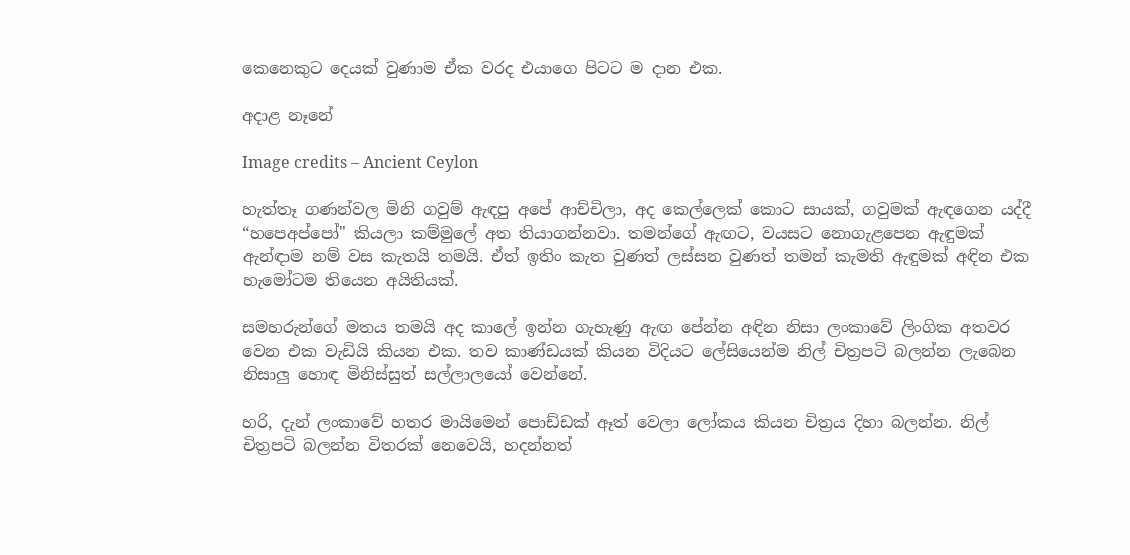කෙනෙකුට දෙයක් වුණාම ඒක වරද එයාගෙ පිටට ම දාන එක.

අදාළ නෑනේ

Image credits – Ancient Ceylon

හැත්තෑ ගණන්වල මිනි ගවුම් ඇඳපු අපේ ආච්චිලා, අද කෙල්ලෙක් කොට සායක්, ගවුමක් ඇඳගෙන යද්දී “හපෙඅප්පෝ" කියලා කම්මුලේ අත තියාගන්නවා. තමන්ගේ ඇඟට, වයසට නොගැළපෙන ඇඳුමක් ඇන්ඳාම නම් වස කැතයි තමයි. ඒත් ඉතිං කැත වුණත් ලස්සන වුණත් තමන් කැමති ඇඳුමක් අඳින එක හැමෝටම තියෙන අයිතියක්.

සමහරුන්ගේ මතය තමයි අද කාලේ ඉන්න ගැහැණු ඇඟ පේන්න අඳින නිසා ලංකාවේ ලිංගික අතවර වෙන එක වැඩියි කියන එක. තව කාණ්ඩයක් කියන විදියට ලේසියෙන්ම නිල් චිත්‍රපටි බලන්න ලැබෙන නිසාලු හොඳ මිනිස්සුත් සල්ලාලයෝ වෙන්නේ.

හරි, දැන් ලංකාවේ හතර මායිමෙන් පොඩ්ඩක් ඈත් වෙලා ලෝකය කියන චිත්‍රය දිහා බලන්න. නිල් චිත්‍රපටි බලන්න විතරක් නෙවෙයි, හදන්නත්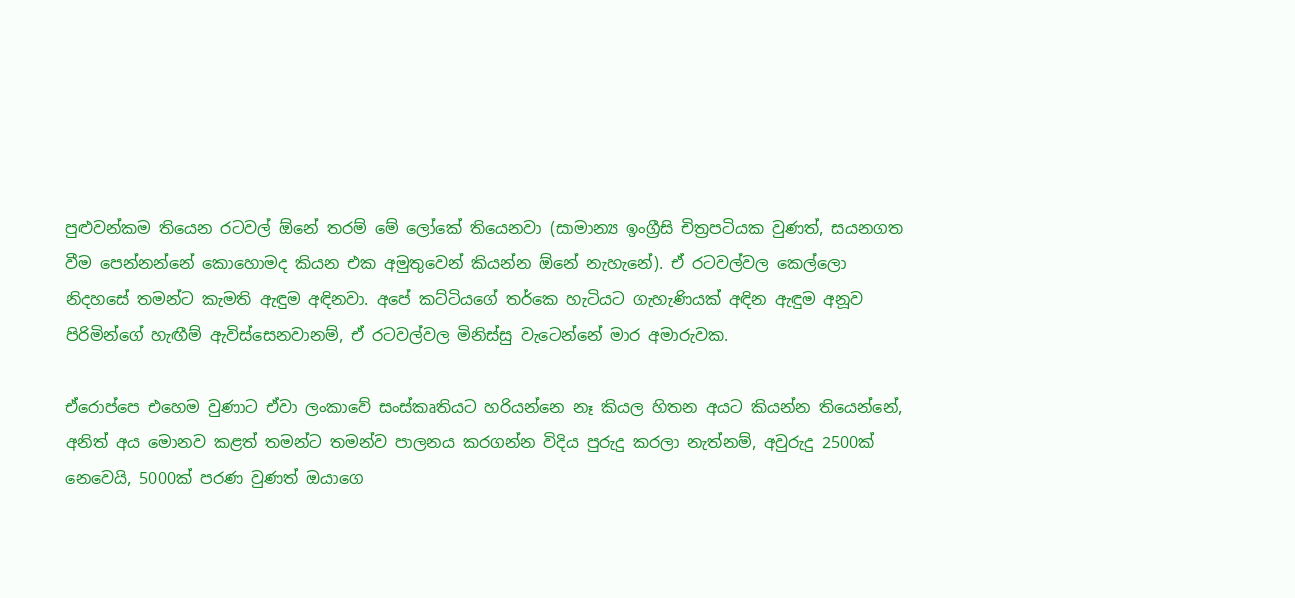පුළුවන්කම තියෙන රටවල් ඕනේ තරම් මේ ලෝකේ තියෙනවා (සාමාන්‍ය ඉංග්‍රීසි චිත්‍රපටියක වුණත්, සයනගත වීම පෙන්නන්නේ කොහොමද කියන එක අමුතුවෙන් කියන්න ඕනේ නැහැනේ). ඒ රටවල්වල කෙල්ලො නිදහසේ තමන්ට කැමති ඇඳුම අඳිනවා. අපේ කට්ටියගේ තර්කෙ හැටියට ගැහැණියක් අඳින ඇඳුම අනූව පිරිමින්ගේ හැඟීම් ඇවිස්සෙනවානම්, ඒ රටවල්වල මිනිස්සු වැටෙන්නේ මාර අමාරුවක.

ඒරොප්පෙ එහෙම වුණාට ඒවා ලංකාවේ සංස්කෘතියට හරියන්නෙ නෑ කියල හිතන අයට කියන්න තියෙන්නේ, අනිත් අය මොනව කළත් තමන්ට තමන්ව පාලනය කරගන්න විදිය පුරුදු කරලා නැත්නම්, අවුරුදු 2500ක් නෙවෙයි, 5000ක් පරණ වුණත් ඔයාගෙ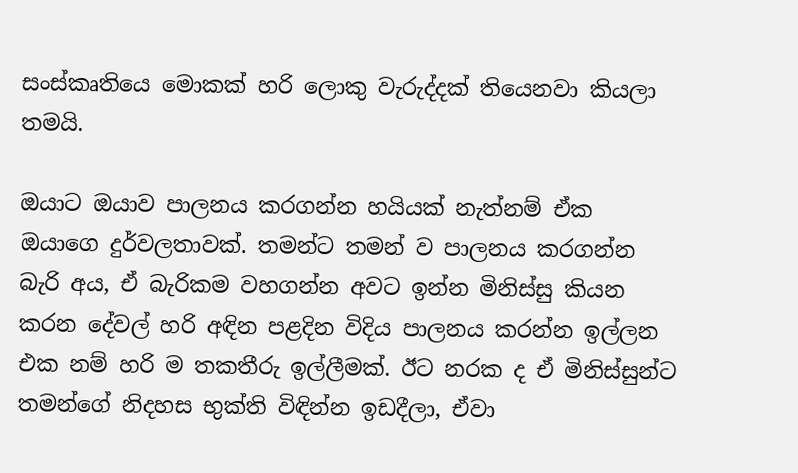සංස්කෘතියෙ මොකක් හරි ලොකු වැරුද්දක් තියෙනවා කියලා තමයි.

ඔයාට ඔයාව පාලනය කරගන්න හයියක් නැත්නම් ඒක ඔයාගෙ දුර්වලතාවක්. තමන්ට තමන් ව පාලනය කරගන්න බැරි අය, ඒ බැරිකම වහගන්න අවට ඉන්න මිනිස්සු කියන කරන දේවල් හරි අඳින පළදින විදිය පාලනය කරන්න ඉල්ලන එක නම් හරි ම තකතීරු ඉල්ලීමක්. ඊට නරක ද ඒ මිනිස්සුන්ට තමන්ගේ නිදහස භුක්ති විඳින්න ඉඩදීලා, ඒවා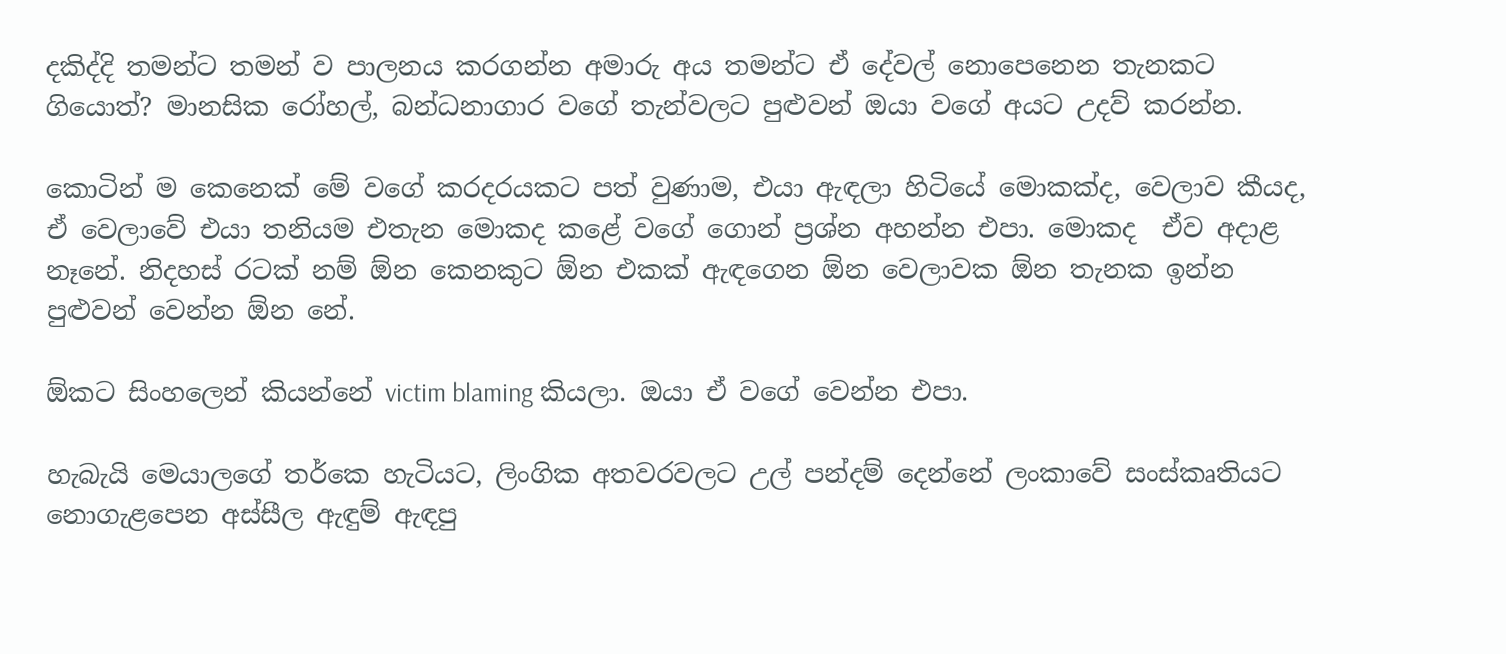දකිද්දි තමන්ට තමන් ව පාලනය කරගන්න අමාරු අය තමන්ට ඒ දේවල් නොපෙනෙන තැනකට ගියොත්? මානසික රෝහල්, බන්ධනාගාර වගේ තැන්වලට පුළුවන් ඔයා වගේ අයට උදව් කරන්න.

කොටින් ම කෙනෙක් මේ වගේ කරදරයකට පත් වුණාම, එයා ඇඳලා හිටියේ මොකක්ද, වෙලාව කීයද, ඒ වෙලාවේ එයා තනියම එතැන මොකද කළේ වගේ ගොන් ප්‍රශ්න අහන්න එපා. මොකද  ඒව අදාළ නෑනේ. නිදහස් රටක් නම් ඕන කෙනකුට ඕන එකක් ඇඳගෙන ඕන වෙලාවක ඕන තැනක ඉන්න පුළුවන් වෙන්න ඕන නේ.

ඕකට සිංහලෙන් කියන්නේ victim blaming කියලා. ඔයා ඒ වගේ වෙන්න එපා.

හැබැයි මෙයාලගේ තර්කෙ හැටියට, ලිංගික අතවරවලට උල් පන්දම් දෙන්නේ ලංකාවේ සංස්කෘතියට නොගැළපෙන අස්සීල ඇඳුම් ඇඳපු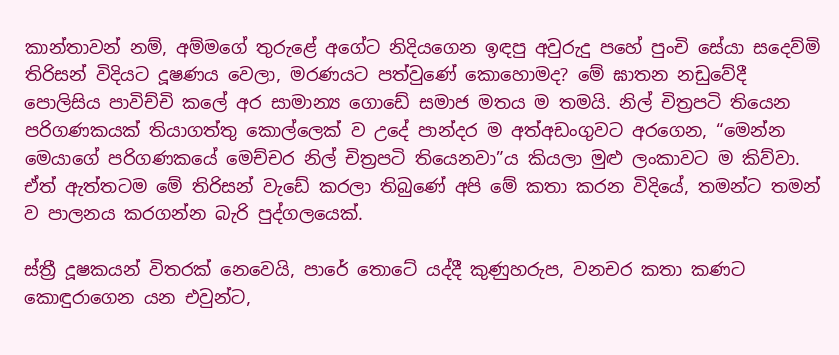කාන්තාවන් නම්, අම්මගේ තුරුළේ අගේට නිදියගෙන ඉඳපු අවුරුදු පහේ පුංචි සේයා සදෙව්මි තිරිසන් විදියට දූෂණය වෙලා, මරණයට පත්වුණේ කොහොමද? මේ ඝාතන නඩුවේදී පොලිසිය පාවිච්චි කලේ අර සාමාන්‍ය ගොඩේ සමාජ මතය ම තමයි. නිල් චිත්‍රපටි තියෙන පරිගණකයක් තියාගත්තු කොල්ලෙක් ව උදේ පාන්දර ම අත්අඩංගුවට අරගෙන, “මෙන්න මෙයාගේ පරිගණකයේ මෙච්චර නිල් චිත්‍රපටි තියෙනවා”ය කියලා මුළු ලංකාවට ම කිව්වා. ඒත් ඇත්තටම මේ තිරිසන් වැඩේ කරලා තිබුණේ අපි මේ කතා කරන විදියේ, තමන්ට තමන් ව පාලනය කරගන්න බැරි පුද්ගලයෙක්.

ස්ත්‍රී දූෂකයන් විතරක් නෙවෙයි, පාරේ තොටේ යද්දී කුණුහරුප, වනචර කතා කණට කොඳුරාගෙන යන එවුන්ට,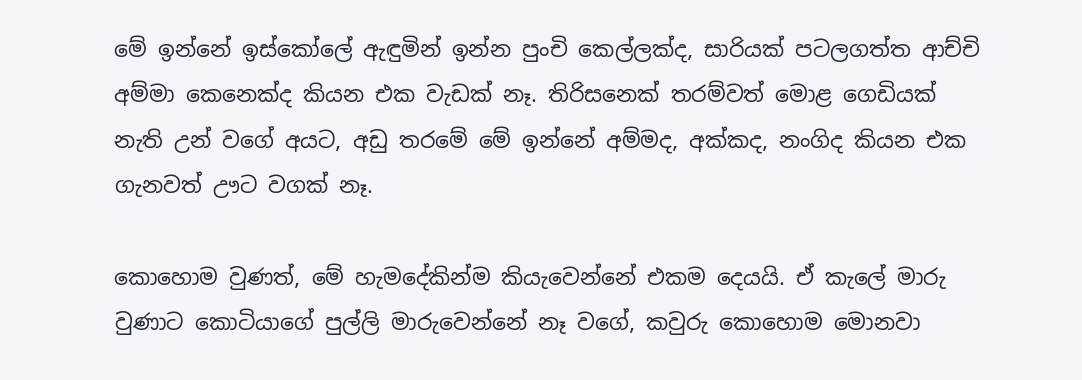මේ ඉන්නේ ඉස්කෝලේ ඇඳුමින් ඉන්න පුංචි කෙල්ලක්ද, සාරියක් පටලගත්ත ආච්චි අම්මා කෙනෙක්ද කියන එක වැඩක් නෑ. තිරිසනෙක් තරම්වත් මොළ ගෙඩියක් නැති උන් වගේ අයට, අඩු තරමේ මේ ඉන්නේ අම්මද, අක්කද, නංගිද කියන එක ගැනවත් ඌට වගක් නෑ.

කොහොම වුණත්, මේ හැමදේකින්ම කියැවෙන්නේ එකම දෙයයි. ඒ කැලේ මාරු වුණාට කොටියාගේ පුල්ලි මාරුවෙන්නේ නෑ වගේ, කවුරු කොහොම මොනවා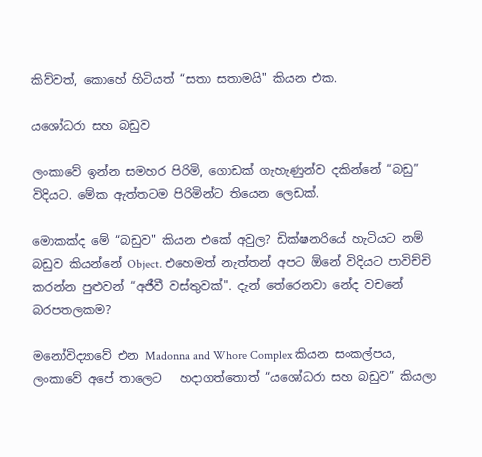කිව්වත්, කොහේ හිටියත් “සතා සතාමයි" කියන එක.

යශෝධරා සහ බඩුව

ලංකාවේ ඉන්න සමහර පිරිමි, ගොඩක් ගැහැණුන්ව දකින්නේ “බඩු” විදියට. මේක ඇත්තටම පිරිමින්ට තියෙන ලෙඩක්.

මොකක්ද මේ “බඩුව" කියන එකේ අවුල? ඩික්ෂනරියේ හැටියට නම් බඩුව කියන්නේ Object. එහෙමත් නැත්තන් අපට ඕනේ විදියට පාවිච්චි කරන්න පුළුවන් “අජීවී වස්තුවක්". දැන් තේරෙනවා නේද වචනේ බරපතලකම?

මනෝවිද්‍යාවේ එන Madonna and Whore Complex කියන සංකල්පය, ලංකාවේ අපේ තාලෙට   හදාගත්තොත් “යශෝධරා සහ බඩුව” කියලා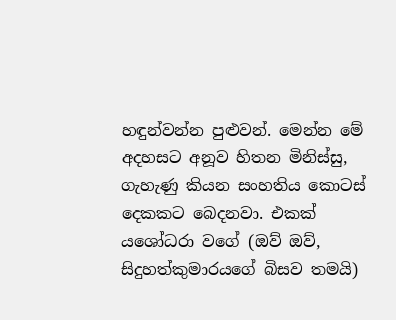හඳුන්වන්න පුළුවන්. මෙන්න මේ අදහසට අනූව හිතන මිනිස්සු, ගැහැණු කියන සංහතිය කොටස් දෙකකට බෙදනවා. එකක් යශෝධරා වගේ (ඔව් ඔව්, සිදුහත්කුමාරයගේ බිසව තමයි)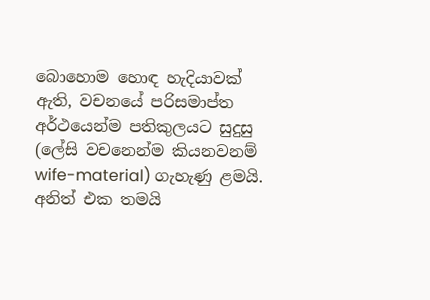බොහොම හොඳ හැදියාවක් ඇති, වචනයේ පරිසමාප්ත අර්ථයෙන්ම පතිකුලයට සුදුසු (ලේසි වචනෙන්ම කියනවනම් wife-material) ගැහැණු ළමයි. අනිත් එක තමයි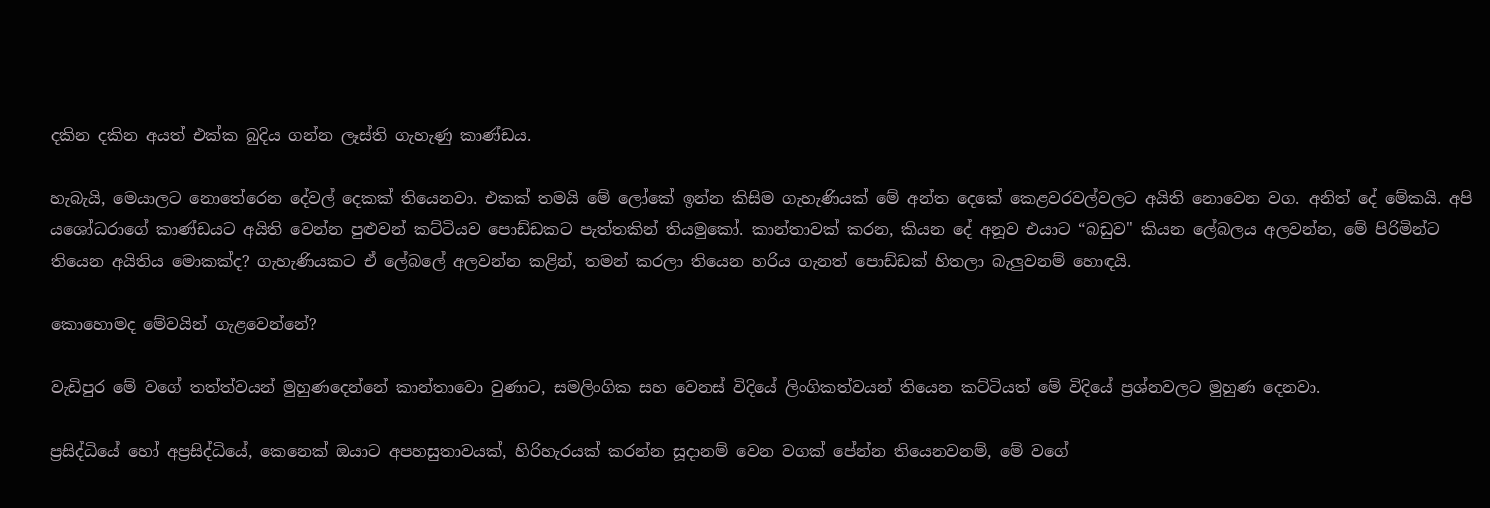දකින දකින අයත් එක්ක බුදිය ගන්න ලෑස්ති ගැහැණු කාණ්ඩය.

හැබැයි, මෙයාලට නොතේරෙන දේවල් දෙකක් තියෙනවා. එකක් තමයි මේ ලෝකේ ඉන්න කිසිම ගැහැණියක් මේ අන්ත දෙකේ කෙළවරවල්වලට අයිති නොවෙන වග. අනිත් දේ මේකයි. අපි යශෝධරාගේ කාණ්ඩයට අයිති වෙන්න පුළුවන් කට්ටියව පොඩ්ඩකට පැත්තකින් තියමුකෝ. කාන්තාවක් කරන, කියන දේ අනූව එයාට “බඩුව" කියන ලේබලය අලවන්න, මේ පිරිමින්ට තියෙන අයිතිය මොකක්ද? ගැහැණියකට ඒ ලේබලේ අලවන්න කළින්, තමන් කරලා තියෙන හරිය ගැනත් පොඩ්ඩක් හිතලා බැලුවනම් හොඳයි.

කොහොමද මේවයින් ගැළවෙන්නේ?

වැඩිපුර මේ වගේ තත්ත්වයන් මුහුණදෙන්නේ කාන්තාවො වුණාට, සමලිංගික සහ වෙනස් විදියේ ලිංගිකත්වයන් තියෙන කට්ටියත් මේ විදියේ ප්‍රශ්නවලට මුහුණ දෙනවා.

ප්‍රසිද්ධියේ හෝ අප්‍රසිද්ධියේ, කෙනෙක් ඔයාට අපහසුතාවයක්, හිරිහැරයක් කරන්න සූදානම් වෙන වගක් පේන්න තියෙනවනම්, මේ වගේ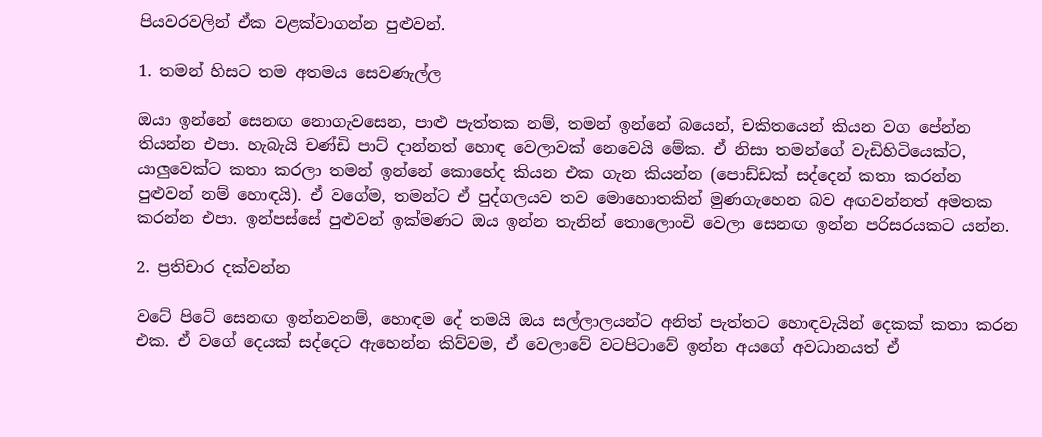පියවරවලින් ඒක වළක්වාගන්න පුළුවන්.

1. තමන් හිසට තම අතමය සෙවණැල්ල

ඔයා ඉන්නේ සෙනඟ නොගැවසෙන, පාළු පැත්තක නම්, තමන් ඉන්නේ බයෙන්, චකිතයෙන් කියන වග පේන්න තියන්න එපා. හැබැයි චණ්ඩි පාට් දාන්නත් හොඳ වෙලාවක් නෙවෙයි මේක. ඒ නිසා තමන්ගේ වැඩිහිටියෙක්ට, යාලුවෙක්ට කතා කරලා තමන් ඉන්නේ කොහේද කියන එක ගැන කියන්න (පොඩ්ඩක් සද්දෙන් කතා කරන්න පුළුවන් නම් හොඳයි). ඒ වගේම, තමන්ට ඒ පුද්ගලයව තව මොහොතකින් මුණගැහෙන බව අඟවන්නත් අමතක කරන්න එපා. ඉන්පස්සේ පුළුවන් ඉක්මණට ඔය ඉන්න තැනින් තොලොංචි වෙලා සෙනඟ ඉන්න පරිසරයකට යන්න.

2. ප්‍රතිචාර දක්වන්න

වටේ පිටේ සෙනඟ ඉන්නවනම්, හොඳම දේ තමයි ඔය සල්ලාලයන්ට අනිත් පැත්තට හොඳවැයින් දෙකක් කතා කරන එක. ඒ වගේ දෙයක් සද්දෙට ඇහෙන්න කිව්වම, ඒ වෙලාවේ වටපිටාවේ ඉන්න අයගේ අවධානයත් ඒ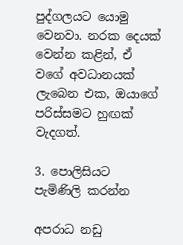පුද්ගලයට යොමු වෙනවා. නරක දෙයක් වෙන්න කළින්, ඒ වගේ අවධානයක් ලැබෙන එක, ඔයාගේ පරිස්සමට හුඟක් වැදගත්.

3. පොලිසියට පැමිණිලි කරන්න

අපරාධ නඩු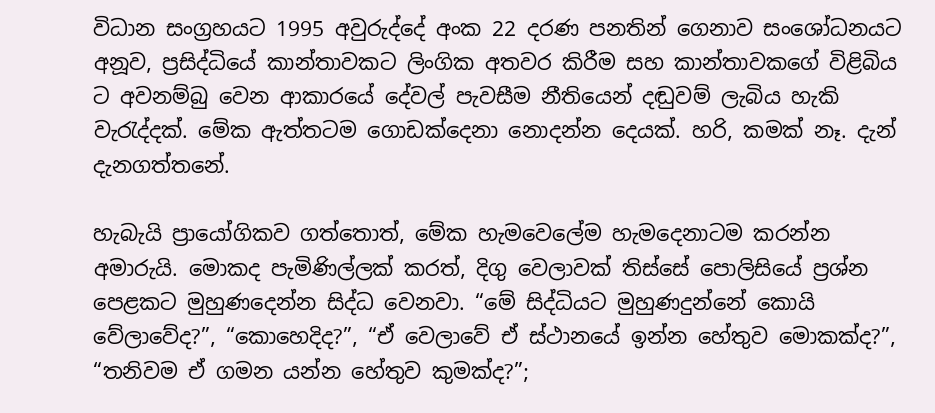විධාන සංග්‍රහයට 1995 අවුරුද්දේ අංක 22 දරණ පනතින් ගෙනාව සංශෝධනයට අනූව, ප්‍රසිද්ධියේ කාන්තාවකට ලිංගික අතවර කිරීම සහ කාන්තාවකගේ විළිබිය ට අවනම්බු වෙන ආකාරයේ දේවල් පැවසීම නීතියෙන් දඬුවම් ලැබිය හැකි වැරැද්දක්. මේක ඇත්තටම ගොඩක්දෙනා නොදන්න දෙයක්. හරි, කමක් නෑ. දැන් දැනගත්තනේ.

හැබැයි ප්‍රායෝගිකව ගත්තොත්, මේක හැමවෙලේම හැමදෙනාටම කරන්න අමාරුයි. මොකද පැමිණිල්ලක්‌ කරත්, දිගු වෙලාවක් තිස්සේ පොලිසියේ ප්‍රශ්න පෙළකට මුහුණදෙන්න සිද්ධ වෙනවා. “මේ සිද්ධියට මුහුණදුන්නේ කොයි වේලාවේද?”, “කොහෙදිද?”, “ඒ වෙලාවේ ඒ ස්ථානයේ ඉන්න හේතුව මොකක්ද?”, “තනිවම ඒ ගමන යන්න හේතුව කුමක්ද?”;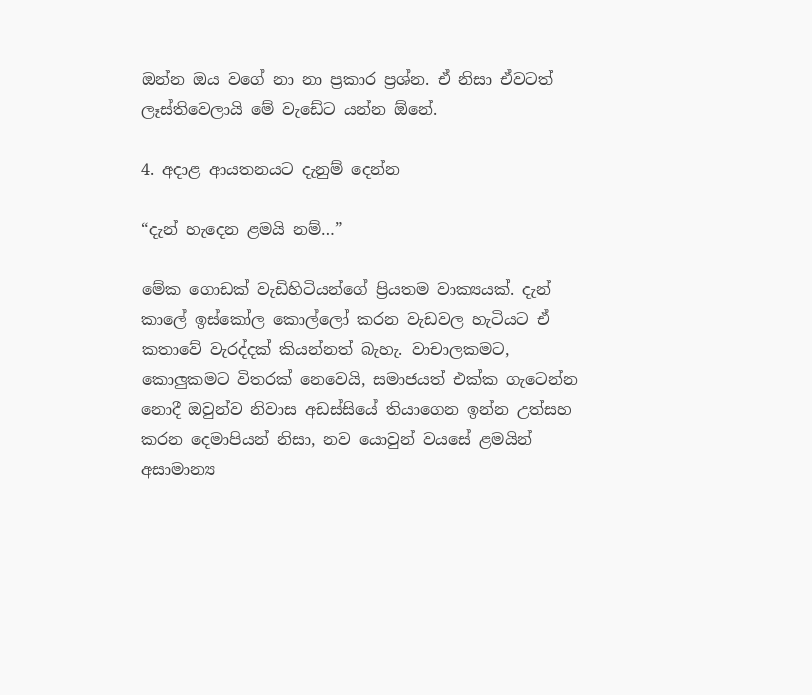ඔන්න ඔය වගේ නා නා ප්‍රකාර ප්‍රශ්න. ඒ නිසා ඒවටත් ලෑස්තිවෙලායි මේ වැඩේට යන්න ඕනේ.

4. අදාළ ආයතනයට දැනුම් දෙන්න

“දැන් හැදෙන ළමයි නම්…”

මේක ගොඩක් වැඩිහිටියන්ගේ ප්‍රියතම වාක්‍යයක්. දැන් කාලේ ඉස්කෝල කොල්ලෝ කරන වැඩවල හැටියට ඒ කතාවේ වැරද්දක් කියන්නත් බැහැ. වාචාලකමට, කොලුකමට විතරක් නෙවෙයි, සමාජයත් එක්ක ගැටෙන්න නොදී ඔවුන්ව නිවාස අඩස්සියේ තියාගෙන ඉන්න උත්සහ කරන දෙමාපියන් නිසා, නව යොවුන් වයසේ ළමයින් අසාමාන්‍ය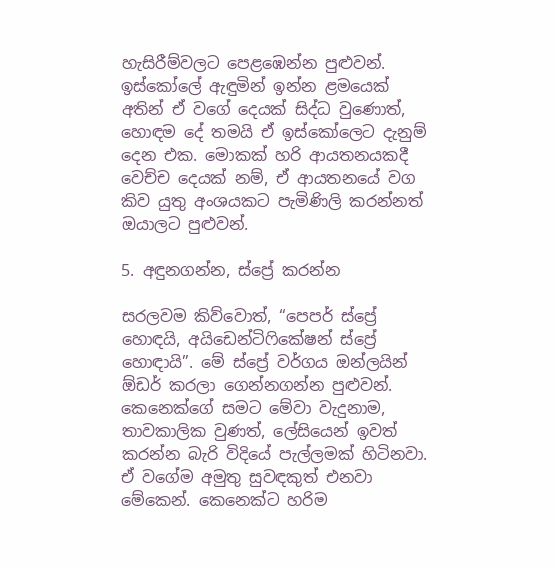හැසිරීම්වලට පෙළඹෙන්න පුළුවන්. ඉස්කෝලේ ඇඳුමින් ඉන්න ළමයෙක් අතින් ඒ වගේ දෙයක් සිද්ධ වුණොත්, හොඳම දේ තමයි ඒ ඉස්කෝලෙට දැනුම් දෙන එක. මොකක් හරි ආයතනයකදී වෙච්ච දෙයක් නම්, ඒ ආයතනයේ වග කිව යුතු අංශයකට පැමිණිලි කරන්නත් ඔයාලට පුළුවන්.

5. අඳුනගන්න, ස්ප්‍රේ කරන්න

සරලවම කිව්වොත්, “පෙපර් ස්ප්‍රේ හොඳයි, අයිඩෙන්ටිෆිකේෂන් ස්ප්‍රේ හොඳායි”. මේ ස්ප්‍රේ වර්ගය ඔන්ලයින් ඕඩර් කරලා ගෙන්නගන්න පුළුවන්. කෙනෙක්ගේ සමට මේවා වැදුනාම, තාවකාලික වුණත්, ලේසියෙන් ඉවත් කරන්න බැරි විදියේ පැල්ලමක් හිටිනවා. ඒ වගේම අමුතු සුවඳකුත් එනවා මේකෙන්. කෙනෙක්ට හරිම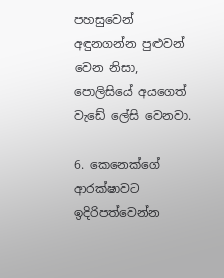පහසුවෙන් අඳුනගන්න පුළුවන් වෙන නිසා, පොලිසියේ අයගෙත් වැඩේ ලේසි වෙනවා.

6. කෙනෙක්ගේ ආරක්ෂාවට ඉදිරිපත්වෙන්න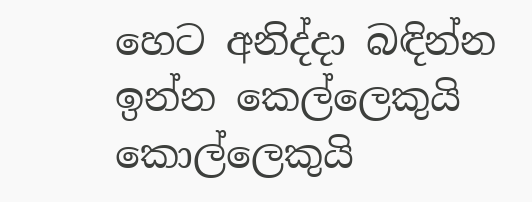හෙට අනිද්දා බඳින්න ඉන්න කෙල්ලෙකුයි කොල්ලෙකුයි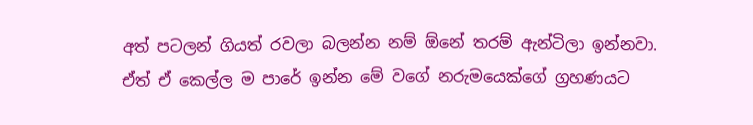අත් පටලන් ගියත් රවලා බලන්න නම් ඕනේ තරම් ඇන්ටිලා ඉන්නවා. ඒත් ඒ කෙල්ල ම පාරේ ඉන්න මේ වගේ නරුමයෙක්ගේ ග්‍රහණයට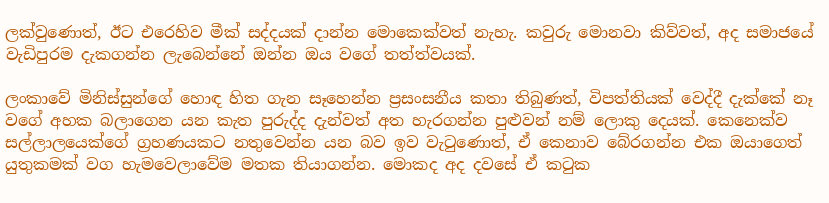ලක්වුණොත්, ඊට එරෙහිව මීක් සද්දයක් දාන්න මොකෙක්වත් නැහැ. කවුරු මොනවා කිව්වත්, අද සමාජයේ වැඩිපුරම දැකගන්න ලැබෙන්නේ ඔන්න ඔය වගේ තත්ත්වයක්.

ලංකාවේ මිනිස්සුන්ගේ හොඳ හිත ගැන සෑහෙන්න ප්‍රසංසනීය කතා තිබුණත්, විපත්තියක් වෙද්දී දැක්කේ නෑ වගේ අහක බලාගෙන යන කැත පුරුද්ද දැන්වත් අත හැරගන්න පුළුවන් නම් ලොකු දෙයක්. කෙනෙක්ව සල්ලාලයෙක්ගේ ග්‍රහණයකට නතුවෙන්න යන බව ඉව වැටුණොත්, ඒ කෙනාව බේරගන්න එක ඔයාගෙත් යුතුකමක් වග හැමවෙලාවේම මතක තියාගන්න. මොකද අද දවසේ ඒ කටුක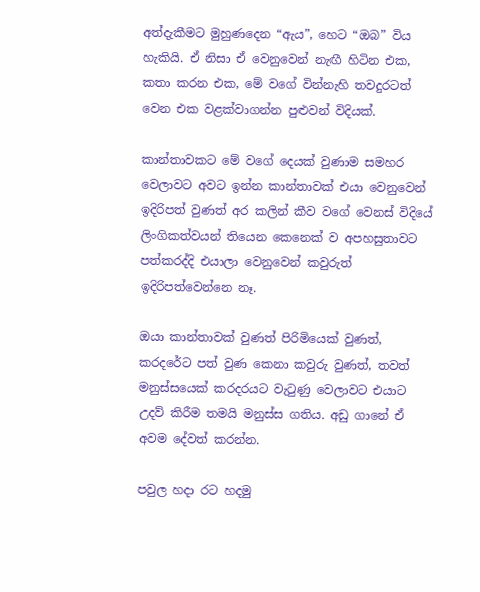අත්දැකීමට මුහුණදෙන “ඇය”, හෙට “ඔබ” විය හැකියි. ඒ නිසා ඒ වෙනුවෙන් නැඟී හිටින එක, කතා කරන එක, මේ වගේ වින්නැහි තවදුරටත් වෙන එක වළක්වාගන්න පුළුවන් විදියක්.

කාන්තාවකට මේ වගේ දෙයක් වුණාම සමහර වෙලාවට අවට ඉන්න කාන්තාවක් එයා වෙනුවෙන් ඉදිරිපත් වුණත් අර කලින් කීව වගේ වෙනස් විදියේ ලිංගිකත්වයන් තියෙන කෙනෙක් ව අපහසුතාවට පත්කරද්දි එයාලා වෙනුවෙන් කවුරුත් ඉදිරිපත්වෙන්නෙ නෑ.

ඔයා කාන්තාවක් වුණත් පිරිමියෙක් වුණත්, කරදරේට පත් වුණ කෙනා කවුරු වුණත්, තවත් මනුස්සයෙක් කරදරයට වැටුණු වෙලාවට එයාට උදව් කිරීම තමයි මනුස්ස ගතිය. අඩු ගානේ ඒ අවම දේවත් කරන්න.

පවුල හදා රට හදමු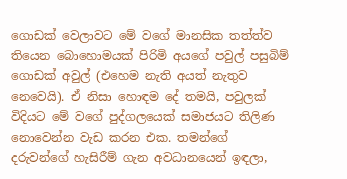ගොඩක් වෙලාවට මේ වගේ මානසික තත්ත්ව තියෙන බොහොමයක් පිරිමි අයගේ පවුල් පසුබිම් ගොඩක් අවුල් (එහෙම නැති අයත් නැතුව නෙවෙයි). ඒ නිසා හොඳම දේ තමයි, පවුලක් විදියට මේ වගේ පුද්ගලයෙක් සමාජයට තිලිණ නොවෙන්න වැඩ කරන එක. තමන්ගේ දරුවන්ගේ හැසිරීම් ගැන අවධානයෙන් ඉඳලා,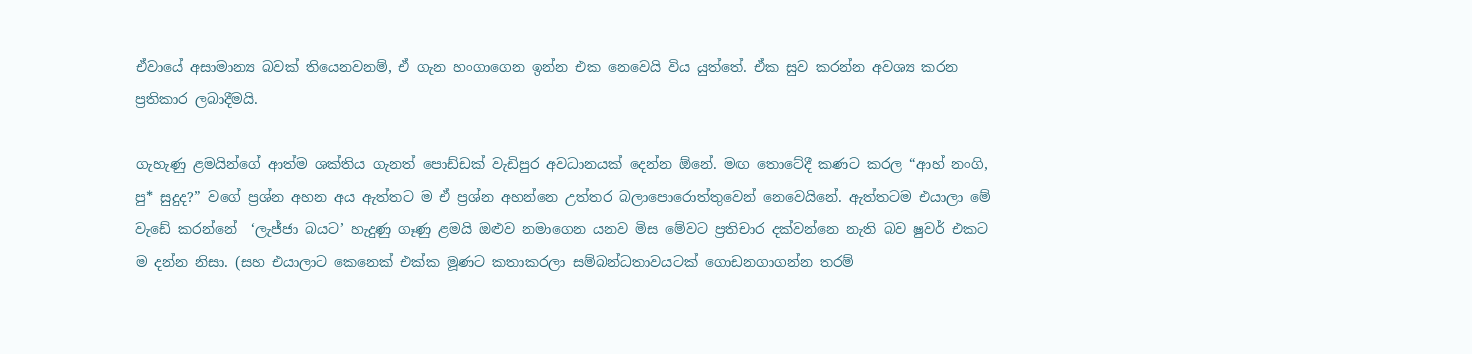ඒවායේ අසාමාන්‍ය බවක් තියෙනවනම්, ඒ ගැන හංගාගෙන ඉන්න එක නෙවෙයි විය යුත්තේ. ඒක සුව කරන්න අවශ්‍ය කරන ප්‍රතිකාර ලබාදීමයි.

ගැහැණු ළමයින්ගේ ආත්ම ශක්තිය ගැනත් පොඩ්ඩක් වැඩිපුර අවධානයක් දෙන්න ඕනේ. මඟ තොටේදී කණට කරල “ආහ් නංගි, පු* සුදුද?” වගේ ප්‍රශ්න අහන අය ඇත්තට ම ඒ ප්‍රශ්න අහන්නෙ උත්තර බලාපොරොත්තුවෙන් නෙවෙයිනේ. ඇත්තටම එයාලා මේ වැඩේ කරන්නේ  ‘ලැජ්ජා බයට’ හැදුණු ගෑණු ළමයි ඔළුව නමාගෙන යනව මිස මේවට ප්‍රතිචාර දක්වන්නෙ නැති බව ෂුවර් එකට ම දන්න නිසා. (සහ එයාලාට කෙනෙක් එක්ක මූණට කතාකරලා සම්බන්ධතාවයටක් ගොඩනගාගන්න තරම්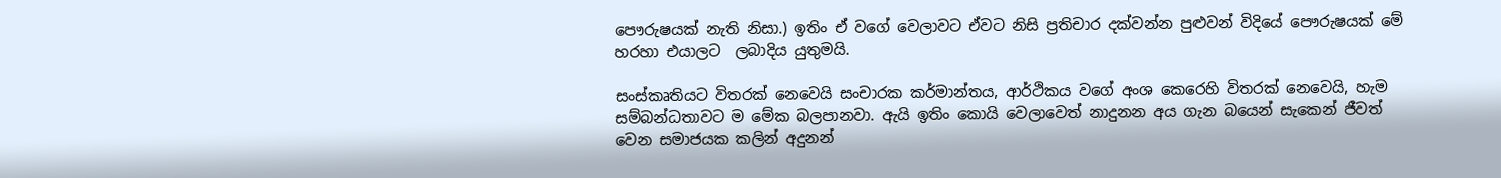පෞරුෂයක් නැති නිසා.) ඉතිං ඒ වගේ වෙලාවට ඒවට නිසි ප්‍රතිචාර දක්වන්න පුළුවන් විදියේ පෞරුෂයක් මේ හරහා එයාලට  ලබාදිය යුතුමයි.

සංස්කෘතියට විතරක් නෙවෙයි සංචාරක කර්මාන්තය, ආර්ථිකය වගේ අංශ කෙරෙහි විතරක් නෙවෙයි, හැම සම්බන්ධතාවට ම මේක බලපානවා. ඇයි ඉතිං කොයි වෙලාවෙත් නාදුනන අය ගැන බයෙන් සැකෙන් ජීවත් වෙන සමාජයක කලින් අදුනන්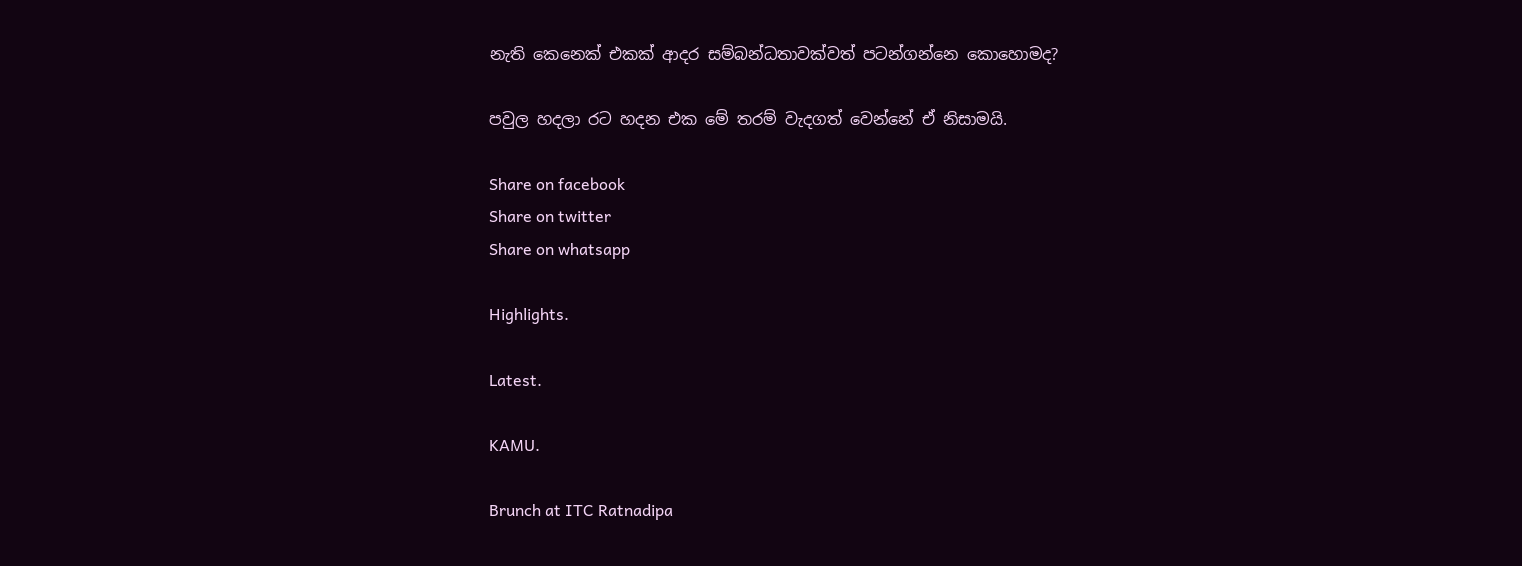නැති කෙනෙක් එකක් ආදර සම්බන්ධතාවක්වත් පටන්ගන්නෙ කොහොමද?

පවුල හදලා රට හදන එක මේ තරම් වැදගත් වෙන්නේ ඒ නිසාමයි.

Share on facebook
Share on twitter
Share on whatsapp

Highlights.

Latest.

KAMU.

Brunch at ITC Ratnadipa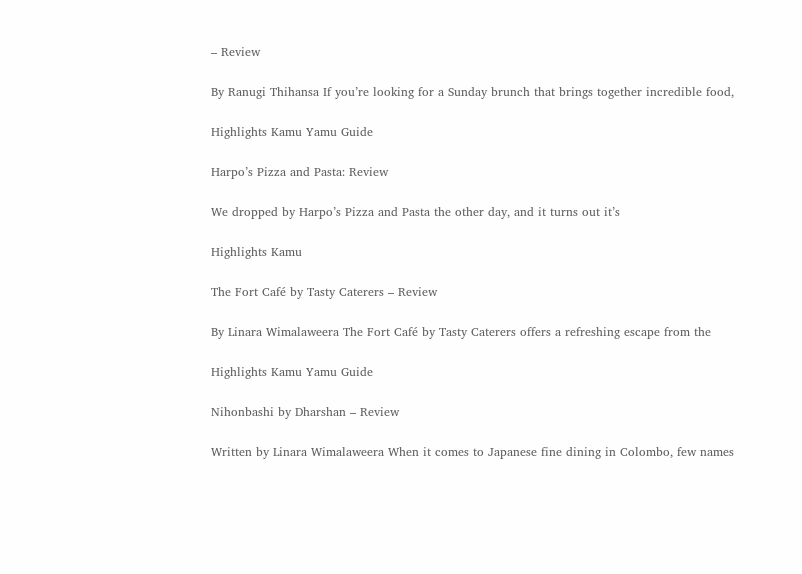– Review

By Ranugi Thihansa If you’re looking for a Sunday brunch that brings together incredible food,

Highlights Kamu Yamu Guide

Harpo’s Pizza and Pasta: Review

We dropped by Harpo’s Pizza and Pasta the other day, and it turns out it’s

Highlights Kamu

The Fort Café by Tasty Caterers – Review

By Linara Wimalaweera The Fort Café by Tasty Caterers offers a refreshing escape from the

Highlights Kamu Yamu Guide

Nihonbashi by Dharshan – Review

Written by Linara Wimalaweera When it comes to Japanese fine dining in Colombo, few names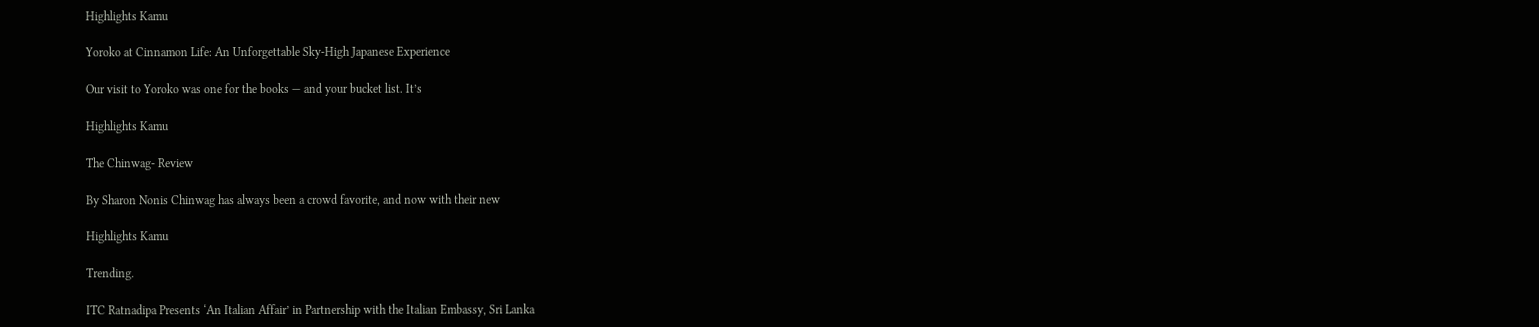Highlights Kamu

Yoroko at Cinnamon Life: An Unforgettable Sky-High Japanese Experience

Our visit to Yoroko was one for the books — and your bucket list. It’s

Highlights Kamu

The Chinwag- Review

By Sharon Nonis Chinwag has always been a crowd favorite, and now with their new

Highlights Kamu

Trending.

ITC Ratnadipa Presents ‘An Italian Affair’ in Partnership with the Italian Embassy, Sri Lanka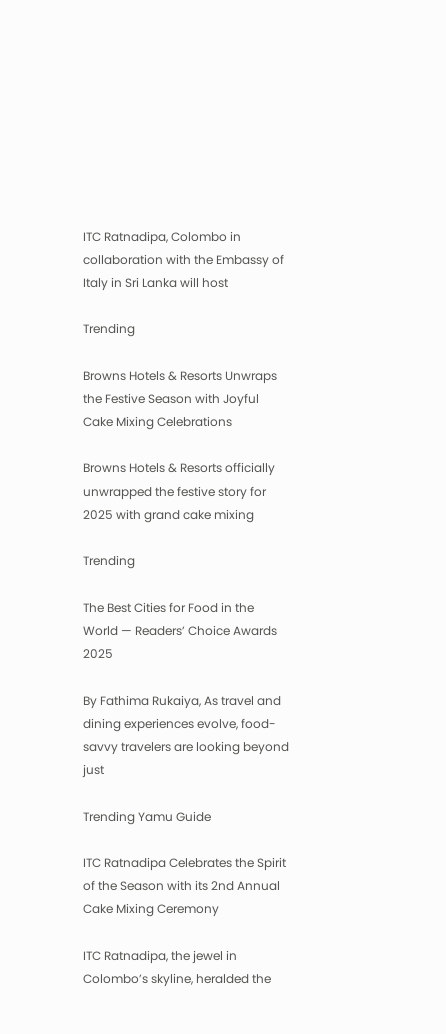ITC Ratnadipa, Colombo in collaboration with the Embassy of Italy in Sri Lanka will host

Trending

Browns Hotels & Resorts Unwraps the Festive Season with Joyful Cake Mixing Celebrations

Browns Hotels & Resorts officially unwrapped the festive story for 2025 with grand cake mixing

Trending

The Best Cities for Food in the World — Readers’ Choice Awards 2025

By Fathima Rukaiya, As travel and dining experiences evolve, food-savvy travelers are looking beyond just

Trending Yamu Guide

ITC Ratnadipa Celebrates the Spirit of the Season with its 2nd Annual Cake Mixing Ceremony

ITC Ratnadipa, the jewel in Colombo’s skyline, heralded the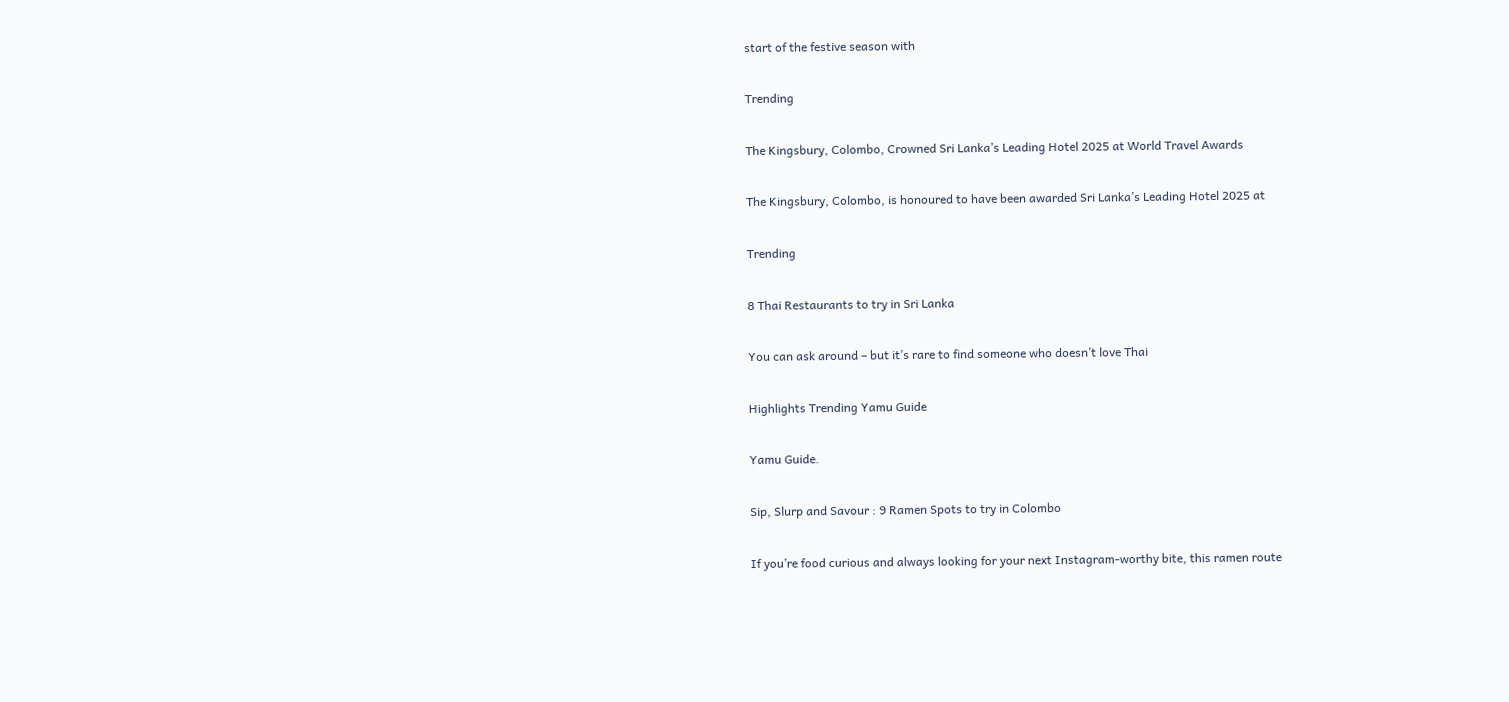start of the festive season with

Trending

The Kingsbury, Colombo, Crowned Sri Lanka’s Leading Hotel 2025 at World Travel Awards

The Kingsbury, Colombo, is honoured to have been awarded Sri Lanka’s Leading Hotel 2025 at

Trending

8 Thai Restaurants to try in Sri Lanka

You can ask around – but it’s rare to find someone who doesn’t love Thai

Highlights Trending Yamu Guide

Yamu Guide.

Sip, Slurp and Savour : 9 Ramen Spots to try in Colombo

If you’re food curious and always looking for your next Instagram-worthy bite, this ramen route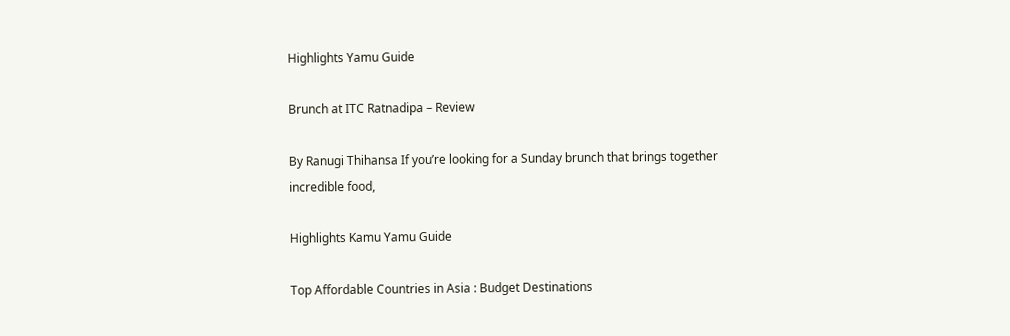Highlights Yamu Guide

Brunch at ITC Ratnadipa – Review

By Ranugi Thihansa If you’re looking for a Sunday brunch that brings together incredible food,

Highlights Kamu Yamu Guide

Top Affordable Countries in Asia : Budget Destinations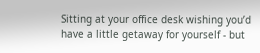Sitting at your office desk wishing you’d have a little getaway for yourself - but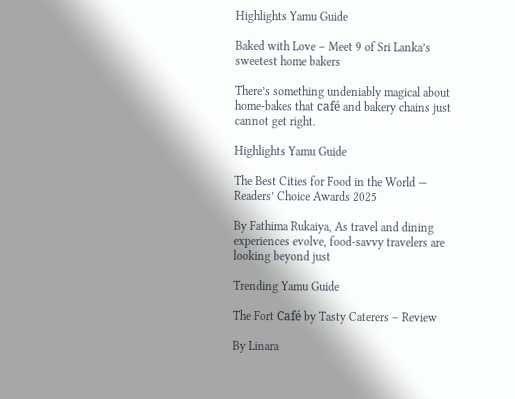Highlights Yamu Guide

Baked with Love – Meet 9 of Sri Lanka’s sweetest home bakers

There’s something undeniably magical about home-bakes that café and bakery chains just cannot get right.

Highlights Yamu Guide

The Best Cities for Food in the World — Readers’ Choice Awards 2025

By Fathima Rukaiya, As travel and dining experiences evolve, food-savvy travelers are looking beyond just

Trending Yamu Guide

The Fort Café by Tasty Caterers – Review

By Linara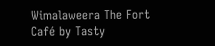Wimalaweera The Fort Café by Tasty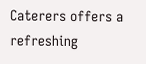Caterers offers a refreshing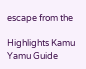escape from the

Highlights Kamu Yamu Guide